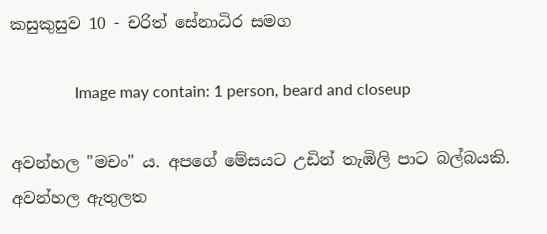කසුකුසුව 10 - චරිත් සේනාධිර සමග

                Image may contain: 1 person, beard and closeup

අවන්හල "මචං" ය. අපගේ මේසයට උඩින් තැඹිලි පාට බල්බයකි. අවන්හල ඇතුලත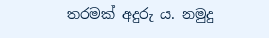තරමක් අදුරු ය. නමුදු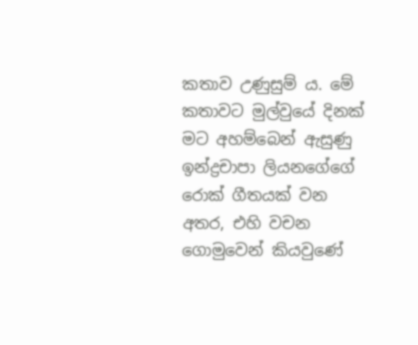කතාව උණුසුම් ය. මේ කතාවට මුල්වුයේ දිනක් මට අහම්බෙන් ඇසුණු ඉන්ද්‍රචාපා ලියනගේගේ රොක් ගීතයක් වන අතර, එහි වචන ගොමුවෙන් කියවුණේ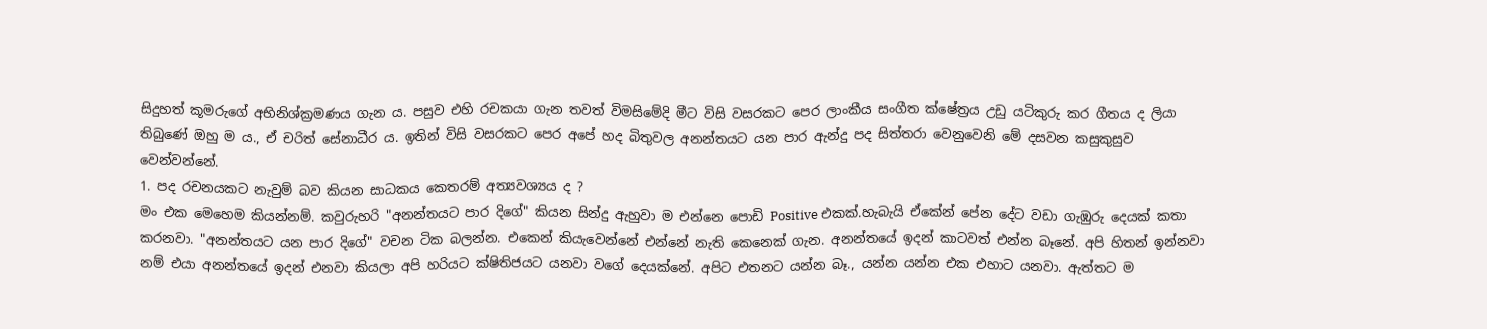සිදුහත් කූමරුගේ අභිනිශ්ක්‍රමණය ගැන ය. පසුව එහි රචකයා ගැන තවත් විමසිමේදි මීට විසි වසරකට පෙර ලාංකීය සංගීත ක්ෂේත්‍රය උඩු යටිකුරු කර ගීතය ද ලියා තිබුණේ ඔහු ම ය., ඒ චරිත් සේනාධීර ය. ඉතින් විසි වසරකට පෙර අපේ හද බිතුවල අනන්තයට යන පාර ඇන්දු පද සිත්තරා වෙනුවෙනි මේ දසවන කසුකුසුව වෙන්වන්නේ.
1. පද රචනයකට නැවුම් බව කියන සාධකය කෙතරම් අත්‍යවශ්‍යය ද ?
මං එක මෙහෙම කියන්නම්. කවුරුහරි "අනන්තයට පාර දිගේ" කියන සින්දු ඇහුවා ම එන්නෙ පොඩි Positive එකක්.හැබැයි ඒකේන් පේන දේට වඩා ගැඹුරු දෙයක් කතා කරනවා. "අනන්තයට යන පාර දිගේ" වචන ටික බලන්න. එකෙන් කියැවෙන්නේ එන්නේ නැති කෙනෙක් ගැන. අනන්තයේ ඉදන් කාටවත් එන්න බෑනේ. අපි හිතන් ඉන්නවා නම් එයා අනන්තයේ ඉදන් එනවා කියලා අපි හරියට ක්ෂිතිජයට යනවා වගේ දෙයක්නේ. අපිට එතනට යන්න බෑ., යන්න යන්න එක එහාට යනවා. ඇත්තට ම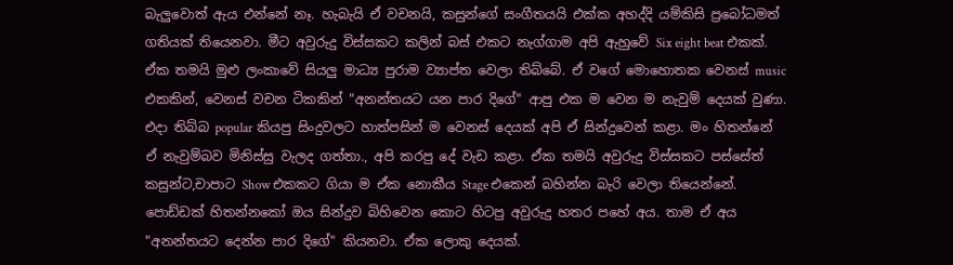බැලුවොත් ඇය එන්නේ නෑ. හැබැයි ඒ වචනයි, කසුන්ගේ සංගීතයයි එක්ක අහද්දි යම්කිසි ප්‍රබෝධමත් ගතියක් තියෙනවා. මීට අවුරුදු විස්සකට කලින් බස් එකට නැග්ගාම අපි ඇහුවේ Six eight beat එකක්. ඒක තමයි මුළු ලංකාවේ සියලු මාධ්‍ය පුරාම ව්‍යාප්ත වෙලා තිබ්බේ. ඒ වගේ මොහොතක වෙනස් music එකකින්, වෙනස් වචන ටිකකින් "අනන්තයට යන පාර දිගේ" ආපු එක ම වෙන ම නැවුම් දෙයක් වුණා. එදා තිබ්බ popular කියපු සිංදුවලට හාත්පසින් ම වෙනස් දෙයක් අපි ඒ සින්දුවෙන් කළා. මං හිතන්නේ ඒ නැවුම්බව මිනිස්සු වැලද ගත්තා., අපි කරපු දේ වැඩ කළා. ඒක තමයි අවුරුදු විස්සකට පස්සේත් කසුන්ට,චාපාට Show එකකට ගියා ම ඒක නොකීය Stage එකෙන් බහින්න බැරි වෙලා තියෙන්නේ. පොඩ්ඩක් හිතන්නකෝ ඔය සින්දුව බිහිවෙන කොට හිටපු අවුරුදු හතර පහේ අය. තාම ඒ අය "අනන්තයට දෙන්න පාර දිගේ" කියනවා. ඒක ලොකු දෙයක්.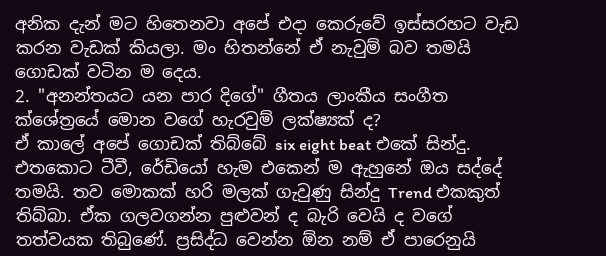අනික දැන් මට හිතෙනවා අපේ එදා කෙරුවේ ඉස්සරහට වැඩ කරන වැඩක් කියලා. මං හිතන්නේ ඒ නැවුම් බව තමයි ගොඩක් වටින ම දෙය.
2. "අනන්තයට යන පාර දිගේ" ගීතය ලාංකීය සංගීත ක්ශේත්‍රයේ මොන වගේ හැරවුම් ලක්ෂ්‍යක් ද?
ඒ කාලේ අපේ ගොඩක් තිබ්බේ six eight beat එකේ සින්දු. එතකොට ටීවී, රේඩියෝ හැම එකෙන් ම ඇහුනේ ඔය සද්දේ තමයි. තව මොකක් හරි මලක් ගැවුණු සින්දු Trend එකකුත් තිබ්බා. ඒක ගලවගන්න පුළුවන් ද බැරි වෙයි ද වගේ තත්වයක තිබුණේ. ප්‍රසිද්ධ වෙන්න ඕන නම් ඒ පාරෙනුයි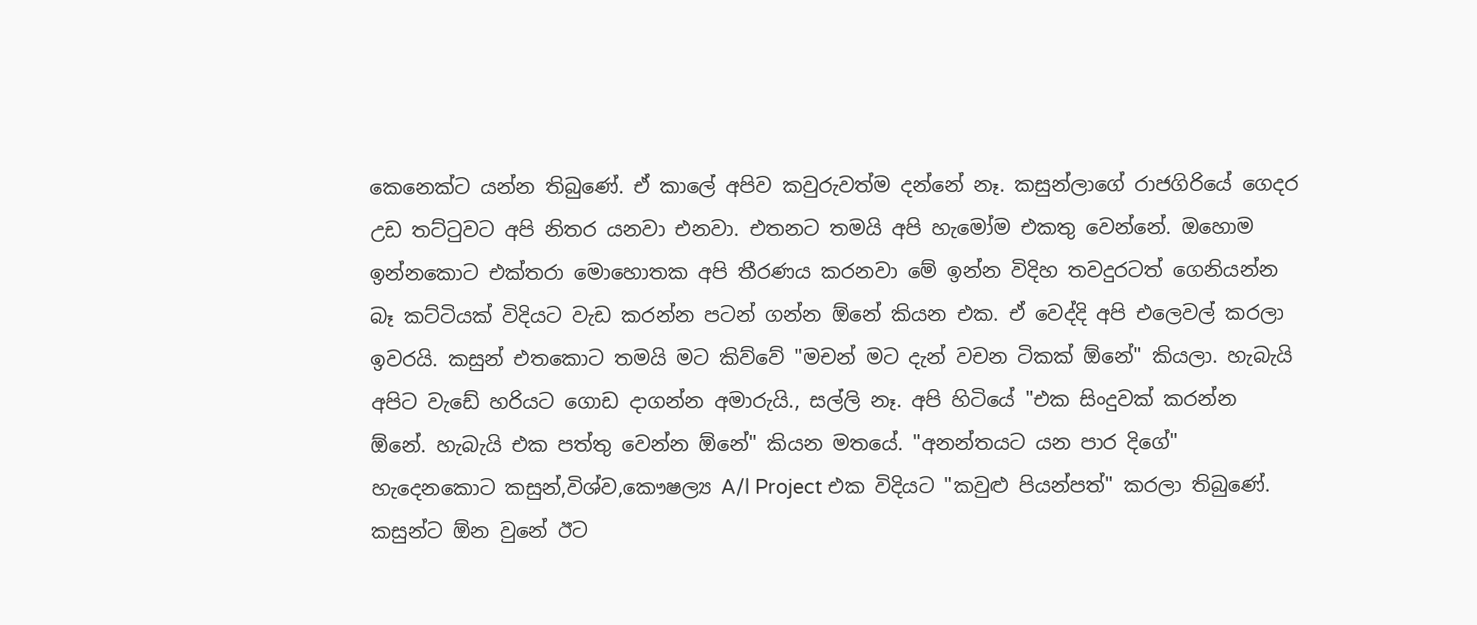කෙනෙක්ට යන්න තිබුණේ. ඒ කාලේ අපිව කවුරුවත්ම දන්නේ නෑ. කසුන්ලාගේ රාජගිරියේ ගෙදර උඩ තට්ටුවට අපි නිතර යනවා එනවා. එතනට තමයි අපි හැමෝම එකතු වෙන්නේ. ඔහොම ඉන්නකොට එක්තරා මොහොතක අපි තීරණය කරනවා මේ ඉන්න විදිහ තවදුරටත් ගෙනියන්න බෑ කට්ටියක් විදියට වැඩ කරන්න පටන් ගන්න ඕනේ කියන එක. ඒ වෙද්දි අපි එලෙවල් කරලා ඉවරයි. කසුන් එතකොට තමයි මට කිව්වේ "මචන් මට දැන් වචන ටිකක් ඕනේ" කියලා. හැබැයි අපිට වැඩේ හරියට ගොඩ දාගන්න අමාරුයි., සල්ලි නෑ. අපි හිටියේ "එක සිංදුවක් කරන්න ඕනේ. හැබැයි එක පත්තු වෙන්න ඕනේ" කියන මතයේ. "අනන්තයට යන පාර දිගේ" හැදෙනකොට කසුන්,විශ්ව,කෞෂල්‍ය A/l Project එක විදියට "කවුළු පියන්පත්" කරලා තිබුණේ. කසුන්ට ඕන වුනේ ඊට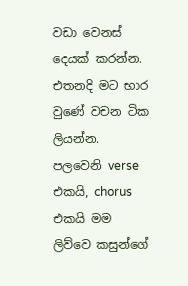වඩා වෙනස් දෙයක් කරන්න. එතනදි මට භාර වුණේ වචන ටික ලියන්න. පලවෙනි verse එකයි, chorus එකයි මම ලිව්වෙ කසුන්ගේ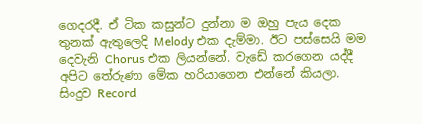ගෙදරදී. ඒ ටික කසුන්ට දුන්නා ම ඔහු පැය දෙක තුනක් ඇතුලෙදි Melody එක දැම්මා. ඊට පස්සෙයි මම දෙවැනි Chorus එක ලියන්නේ. වැඩේ කරගෙන යද්දී අපිට තේරුණා මේක හරියාගෙන එන්නේ කියලා. සිංදුව Record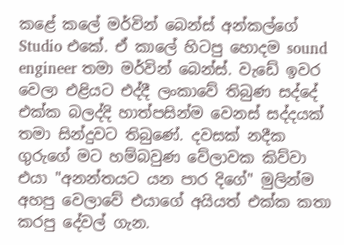කළේ කලේ මර්වින් බෙන්ස් අන්කල්ගේ Studio එකේ. ඒ කාලේ හිටපු හොදම sound engineer තමා මර්වින් බෙන්ස්. වැඩේ ඉවර වෙලා එළියට එද්දී ලංකාවේ තිබුණ සද්දේ එක්ක බලද්දි හාත්පසින්ම වෙනස් සද්දයක් තමා සින්දුවට තිබුණේ. දවසක් නදීක ගුරුගේ මට හම්බවුණ වේලාවක කිව්වා එයා "අනන්තයට යන පාර දිගේ" මුලින්ම අහපු වෙලාවේ එයාගේ අයියත් එක්ක කතා කරපු දේවල් ගැන.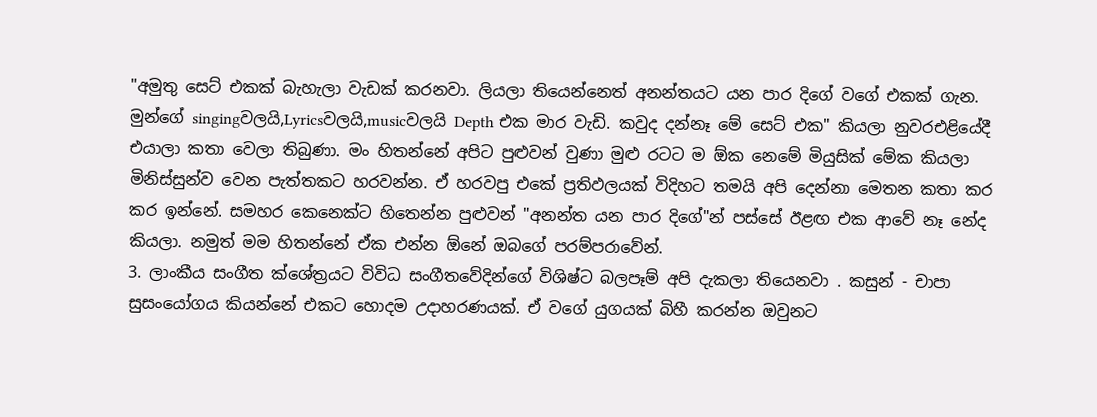"අමුතු සෙට් එකක් බැහැලා වැඩක් කරනවා. ලියලා තියෙන්නෙත් අනන්තයට යන පාර දිගේ වගේ එකක් ගැන. මුන්ගේ singingවලයි,Lyricsවලයි,musicවලයි Depth එක මාර වැඩි. කවුද දන්නෑ මේ සෙට් එක" කියලා නුවරඑළියේදී එයාලා කතා වෙලා තිබුණා. මං හිතන්නේ අපිට පුළුවන් වුණා මුළු රටට ම ඕක නෙමේ මියුසික් මේක කියලා මිනිස්සුන්ව වෙන පැත්තකට හරවන්න. ඒ හරවපු එකේ ප්‍රතිඵලයක් විදිහට තමයි අපි දෙන්නා මෙතන කතා කර කර ඉන්නේ. සමහර කෙනෙක්ට හිතෙන්න පුළුවන් "අනන්ත යන පාර දිගේ"න් පස්සේ ඊළඟ එක ආවේ නෑ නේද කියලා. නමුත් මම හිතන්නේ ඒක එන්න ඕනේ ඔබගේ පරම්පරාවේන්.
3. ලාංකීය සංගීත ක්ශේත්‍රයට විවිධ සංගීතවේදින්ගේ විශිෂ්ට බලපෑම් අපි දැකලා තියෙනවා . කසුන් - චාපා සුසංයෝගය කියන්නේ එකට හොදම උදාහරණයක්. ඒ වගේ යුගයක් බිහී කරන්න ඔවුනට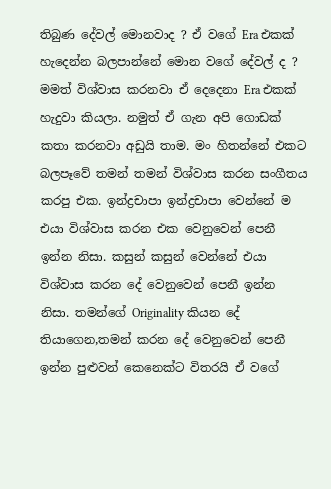තිබුණ දේවල් මොනවාද ? ඒ වගේ Era එකක් හැදෙන්න බලපාන්නේ මොන වගේ දේවල් ද ?
මමත් විශ්වාස කරනවා ඒ දෙදෙනා Era එකක් හැදුවා කියලා. නමුත් ඒ ගැන අපි ගොඩක් කතා කරනවා අඩුයි තාම. මං හිතන්නේ එකට බලපෑවේ තමන් තමන් විශ්වාස කරන සංගීතය කරපු එක. ඉන්ද්‍රචාපා ඉන්ද්‍රචාපා වෙන්නේ ම එයා විශ්වාස කරන එක වෙනුවෙන් පෙනී ඉන්න නිසා. කසුන් කසුන් වෙන්නේ එයා විශ්වාස කරන දේ වෙනුවෙන් පෙනී ඉන්න නිසා. තමන්ගේ Originality කියන දේ තියාගෙන,තමන් කරන දේ වෙනුවෙන් පෙනී ඉන්න පුළුවන් කෙනෙක්ට විතරයි ඒ වගේ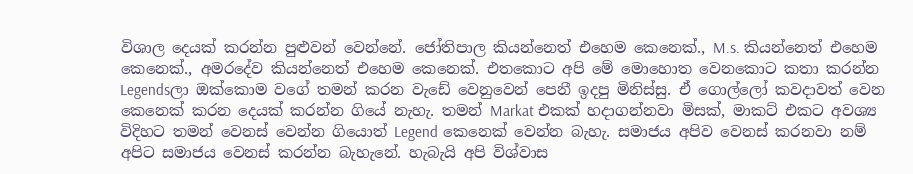විශාල දෙයක් කරන්න පුළුවන් වෙන්නේ. ජෝතිපාල කියන්නෙත් එහෙම කෙනෙක්., M.s. කියන්නෙත් එහෙම කෙනෙක්., අමරදේව කියන්නෙත් එහෙම කෙනෙක්. එතකොට අපි මේ මොහොත වෙනකොට කතා කරන්න Legendsලා ඔක්කොම වගේ තමන් කරන වැඩේ වෙනුවෙන් පෙනී ඉදපු මිනිස්සු. ඒ ගොල්ලෝ කවදාවත් වෙන කෙනෙක් කරන දෙයක් කරන්න ගියේ නැහැ. තමන් Markat එකක් හදාගන්නවා මිසක්, මාකට් එකට අවශ්‍ය විදිහට තමන් වෙනස් වෙන්න ගියොත් Legend කෙනෙක් වෙන්න බැහැ. සමාජය අපිව වෙනස් කරනවා නම් අපිට සමාජය වෙනස් කරන්න බැහැනේ. හැබැයි අපි විශ්වාස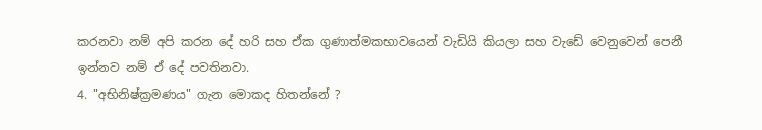කරනවා නම් අපි කරන දේ හරි සහ ඒක ගුණාත්මකභාවයෙන් වැඩියි කියලා සහ වැඩේ වෙනුවෙන් පෙනී ඉන්නව නම් ඒ දේ පවතිනවා.
4. "අභිනිෂ්ක්‍රමණය" ගැන මොකද හිතන්නේ ?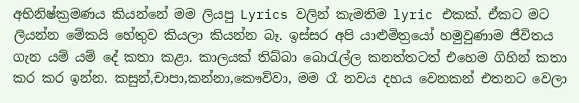අභිනිෂ්ක්‍රමණය කියන්නේ මම ලියපු Lyrics වලින් කැමතිම lyric එකක්. ඒකට මට ලියන්න මේකයි හේතුව කියලා කියන්න බෑ. ඉස්සර අපි යාළුමිත්‍රයෝ හමුවුණාම ජීවිතය ගැන යම් යම් දේ කතා කළා. කාලයක් තිබ්බා බොරැල්ල කනත්තටත් එහෙම ගිහින් කතා කර කර ඉන්න. කසුන්,චාපා,කන්නා,කෞව්වා, මම රෑ නවය දහය වෙනකන් එතනට වෙලා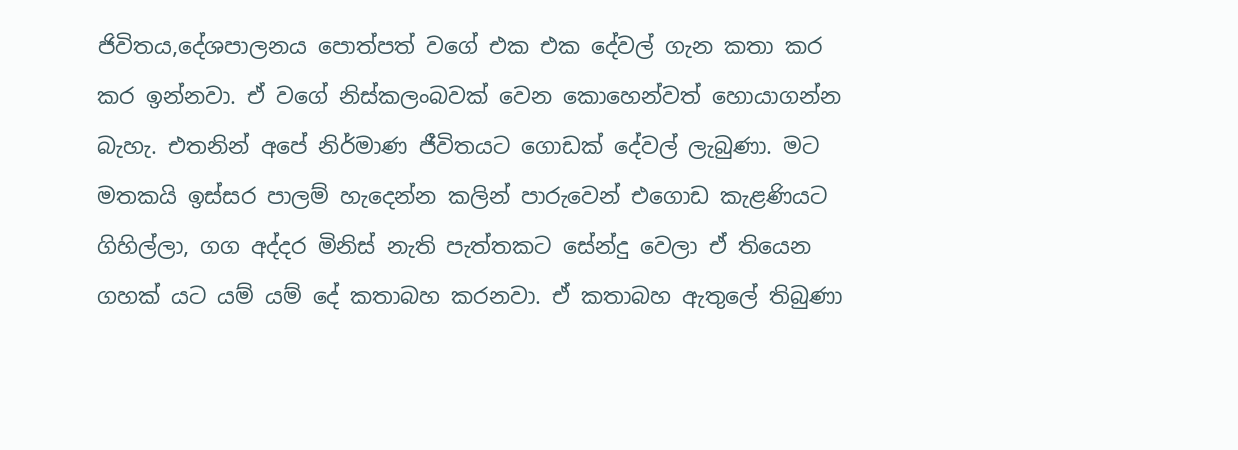ජිවිතය,දේශපාලනය පොත්පත් වගේ එක එක දේවල් ගැන කතා කර කර ඉන්නවා. ඒ වගේ නිස්කලංබවක් වෙන කොහෙන්වත් හොයාගන්න බැහැ. එතනින් අපේ නිර්මාණ ජීවිතයට ගොඩක් දේවල් ලැබුණා. මට මතකයි ඉස්සර පාලම් හැදෙන්න කලින් පාරුවෙන් එගොඩ කැළණියට ගිහිල්ලා, ගග අද්දර මිනිස් නැති පැත්තකට සේන්දු වෙලා ඒ තියෙන ගහක් යට යම් යම් දේ කතාබහ කරනවා. ඒ කතාබහ ඇතුලේ තිබුණා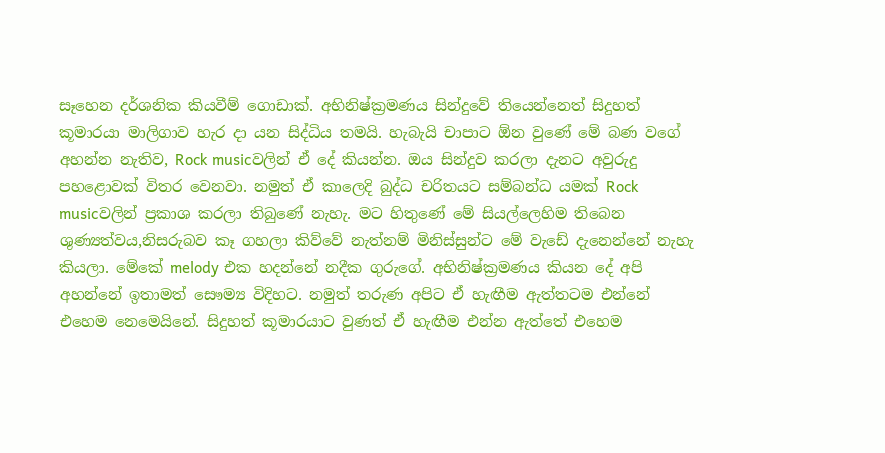සෑහෙන දර්ශනික කියවීම් ගොඩාක්. අභිනිෂ්ක්‍රමණය සින්දුවේ තියෙන්නෙත් සිදුහත් කූමාරයා මාලිගාව හැර දා යන සිද්ධිය තමයි. හැබැයි චාපාට ඕන වුණේ මේ බණ වගේ අහන්න නැතිව, Rock musicවලින් ඒ දේ කියන්න. ඔය සින්දුව කරලා දැනට අවුරුදු පහළොවක් විතර වෙනවා. නමුත් ඒ කාලෙදි බුද්ධ චරිතයට සම්බන්ධ යමක් Rock musicවලින් ප්‍රකාශ කරලා තිබුණේ නැහැ. මට හිතුණේ මේ සියල්ලෙහිම තිබෙන ශුණ්‍යත්වය,නිසරුබව කෑ ගහලා කිව්වේ නැත්නම් මිනිස්සුන්ට මේ වැඩේ දැනෙන්නේ නැහැ කියලා. මේකේ melody එක හදන්නේ නදීක ගුරුගේ. අභිනිෂ්ක්‍රමණය කියන දේ අපි අහන්නේ ඉතාමත් සෞම්‍ය විදිහට. නමුත් තරුණ අපිට ඒ හැඟීම ඇත්තටම එන්නේ එහෙම නෙමෙයිනේ. සිදුහත් කූමාරයාට වුණත් ඒ හැඟීම එන්න ඇත්තේ එහෙම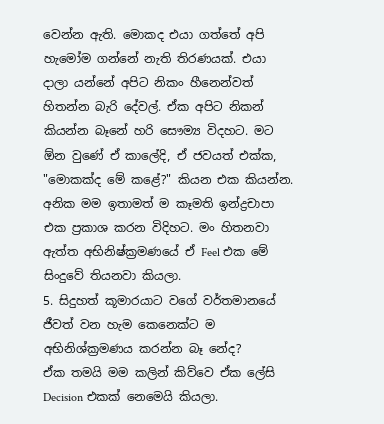වෙන්න ඇති. මොකද එයා ගත්තේ අපි හැමෝම ගන්නේ නැති තිරණයක්. එයා දාලා යන්නේ අපිට නිකං හීනෙන්වත් හිතන්න බැරි දේවල්. ඒක අපිට නිකන් කියන්න බෑනේ හරි සෞම්‍ය විදහට. මට ඕන වුණේ ඒ කාලේදි, ඒ ජවයත් එක්ක, "මොකක්ද මේ කළේ?" කියන එක කියන්න. අනික මම ඉතාමත් ම කෑමති ඉන්ද්‍රචාපා එක ප්‍රකාශ කරන විදිහට. මං හිතනවා ඇත්ත අභිනිෂ්ක්‍රමණයේ ඒ Feel එක මේ සිංදුවේ තියනවා කියලා.
5. සිදුහත් කූමාරයාට වගේ වර්තමානයේ ජීවත් වන හැම කෙනෙක්ට ම අභිනිශ්ක්‍රමණය කරන්න බෑ නේද?
ඒක තමයි මම කලින් කිව්වෙ ඒක ලේසි Decision එකක් නෙමෙයි කියලා.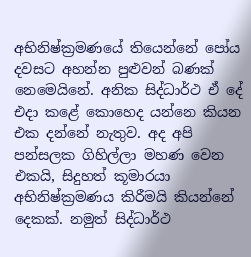අභිනිෂ්ක්‍රමණයේ තියෙන්නේ පෝය දවසට අහන්න පුළුවන් බණක් නෙමෙයිනේ. අනික සිද්ධාර්ථ ඒ දේ එදා කළේ කොහෙද යන්නෙ කියන එක දන්නේ නැතුව. අද අපි පන්සලක ගිහිල්ලා මහණ වෙන එකයි, සිදුහත් කූමාරයා අභිනිෂ්ක්‍රමණය කිරීමයි කියන්නේ දෙකක්. නමුත් සිද්ධාර්ථ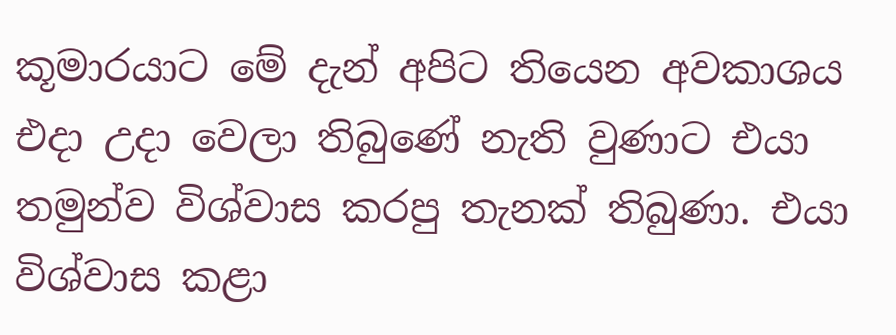කූමාරයාට මේ දැන් අපිට තියෙන අවකාශය එදා උදා වෙලා තිබුණේ නැති වුණාට එයා තමුන්ව විශ්වාස කරපු තැනක් තිබුණා. එයා විශ්වාස කළා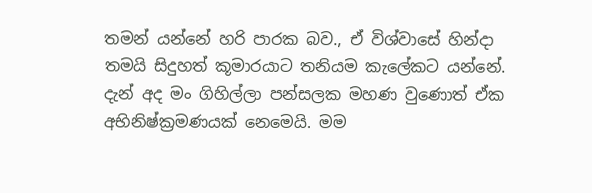තමන් යන්නේ හරි පාරක බව., ඒ විශ්වාසේ හින්දා තමයි සිදුහත් කූමාරයාට තනියම කැලේකට යන්නේ. දැන් අද මං ගිහිල්ලා පන්සලක මහණ වුණොත් ඒක අභිනිෂ්ක්‍රමණයක් නෙමෙයි. මම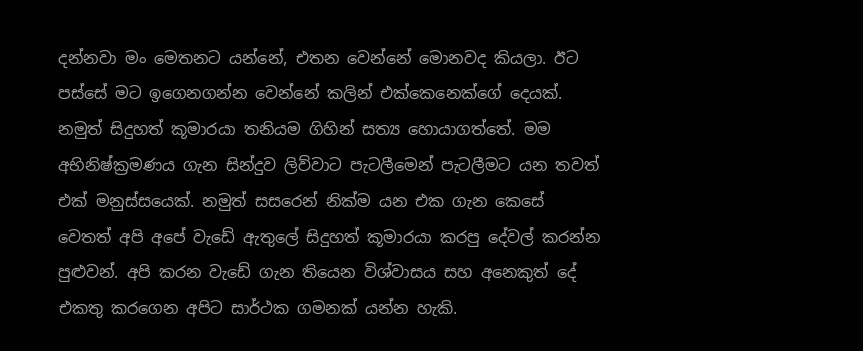දන්නවා මං මෙතනට යන්නේ, එතන වෙන්නේ මොනවද කියලා. ඊට පස්සේ මට ඉගෙනගන්න වෙන්නේ කලින් එක්කෙනෙක්ගේ දෙයක්. නමුත් සිදුහත් කූමාරයා තනියම ගිහින් සත්‍ය හොයාගත්තේ. මම අභිනිෂ්ක්‍රමණය ගැන සින්දුව ලිව්වාට පැටලීමෙන් පැටලීමට යන තවත් එක් මනුස්සයෙක්. නමුත් සසරෙන් නික්ම යන එක ගැන කෙසේ වෙතත් අපි අපේ වැඩේ ඇතුලේ සිදුහත් කූමාරයා කරපු දේවල් කරන්න පුළුවන්. අපි කරන වැඩේ ගැන තියෙන විශ්වාසය සහ අනෙකුත් දේ එකතු කරගෙන අපිට සාර්ථක ගමනක් යන්න හැකි.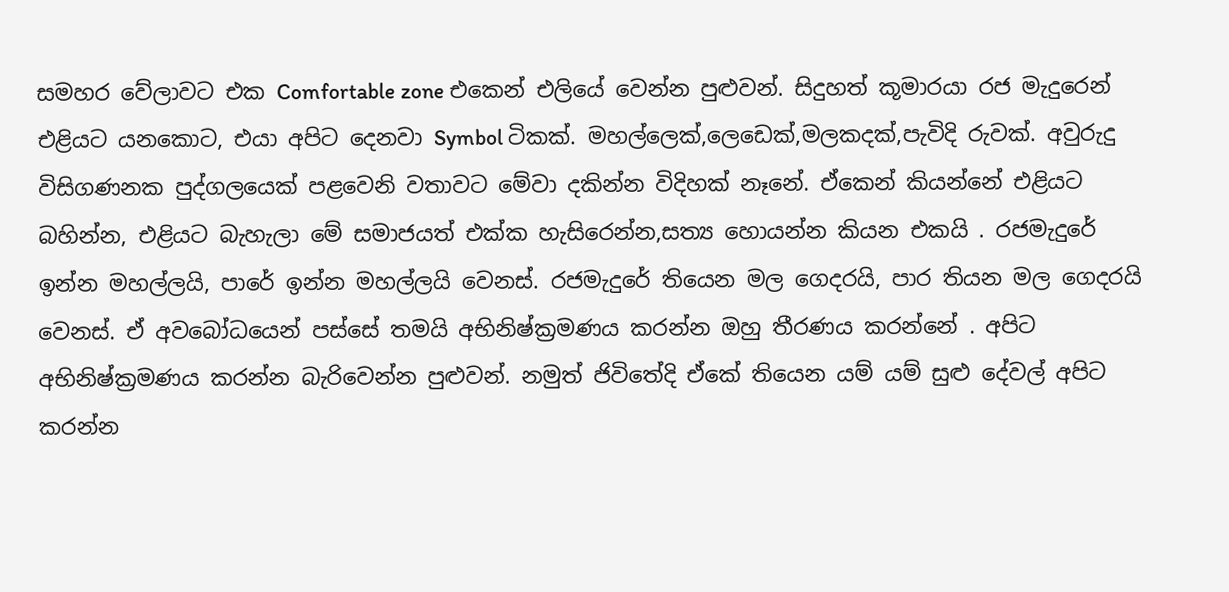සමහර වේලාවට එක Comfortable zone එකෙන් එලියේ වෙන්න පුළුවන්. සිදුහත් කූමාරයා රජ මැදුරෙන් එළියට යනකොට, එයා අපිට දෙනවා Symbol ටිකක්. මහල්ලෙක්,ලෙඩෙක්,මලකදක්,පැවිදි රුවක්. අවුරුදු විසිගණනක පුද්ගලයෙක් පළවෙනි වතාවට මේවා දකින්න විදිහක් නෑනේ. ඒකෙන් කියන්නේ එළියට බහින්න, එළියට බැහැලා මේ සමාජයත් එක්ක හැසිරෙන්න,සත්‍ය හොයන්න කියන එකයි . රජමැදුරේ ඉන්න මහල්ලයි, පාරේ ඉන්න මහල්ලයි වෙනස්. රජමැදුරේ තියෙන මල ගෙදරයි, පාර තියන මල ගෙදරයි වෙනස්. ඒ අවබෝධයෙන් පස්සේ තමයි අභිනිෂ්ක්‍රමණය කරන්න ඔහු තීරණය කරන්නේ . අපිට අභිනිෂ්ක්‍රමණය කරන්න බැරිවෙන්න පුළුවන්. නමුත් ජිවිතේදි ඒකේ තියෙන යම් යම් සුළු දේවල් අපිට කරන්න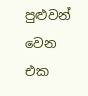පුළුවන් වෙන එක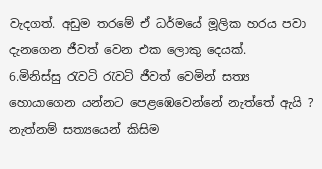වැදගත්. අඩුම තරමේ ඒ ධර්මයේ මූලික හරය පවා දැනගෙන ජීවත් වෙන එක ලොකු දෙයක්.
6.මිනිස්සු රැවටි රැවටි ජීවත් වෙමින් සත්‍ය හොයාගෙන යන්නට පෙළඹෙවෙන්නේ නැත්තේ ඇයි ? නැත්නම් සත්‍යයෙන් කිසිම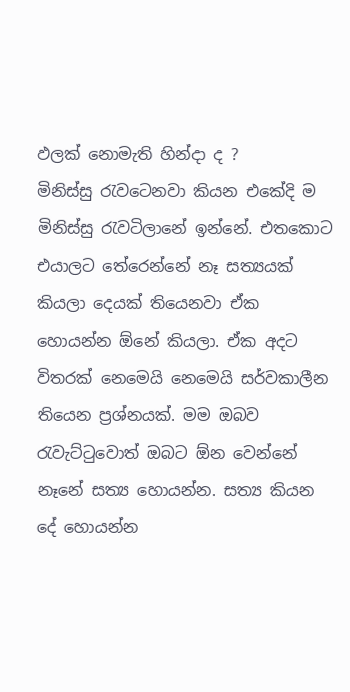ඵලක් නොමැති හින්දා ද ?
මිනිස්සු රැවටෙනවා කියන එකේදි ම මිනිස්සු රැවටිලානේ ඉන්නේ. එතකොට එයාලට තේරෙන්නේ නෑ සත්‍යයක් කියලා දෙයක් තියෙනවා ඒක හොයන්න ඕනේ කියලා. ඒක අදට විතරක් නෙමෙයි නෙමෙයි සර්වකාලීන තියෙන ප්‍රශ්නයක්. මම ඔබව රැවැට්ටුවොත් ඔබට ඕන වෙන්නේ නෑනේ සත්‍ය හොයන්න. සත්‍ය කියන දේ හොයන්න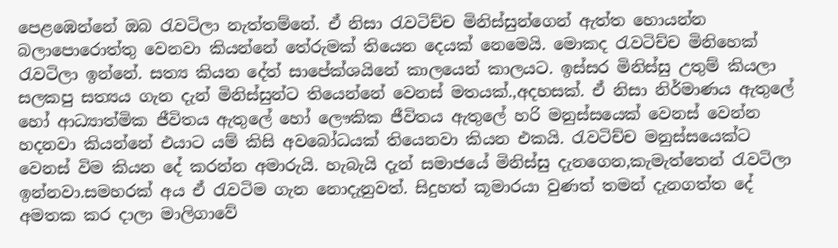පෙළඹෙන්නේ ඔබ රැවටිලා නැත්තම්නේ. ඒ නිසා රැවටිච්ච මිනිස්සුන්ගෙන් ඇත්ත හොයන්න බලාපොරොත්තු වෙනවා කියන්නේ තේරුමක් තියෙන දෙයක් නෙමෙයි. මොකද රැවටිච්ච මිනිහෙක් රැවටිලා ඉන්නේ. සත්‍ය කියන දේත් සාපේක්ශයිනේ කාලයෙන් කාලයට. ඉස්සර මිනිස්සු උතුම් කියලා සලකපු සත්‍යය ගැන දැන් මිනිස්සුන්ට තියෙන්නේ වෙනස් මතයක්.,අදහසක්. ඒ නිසා නිර්මාණය ඇතුලේ හෝ ආධ්‍යාත්මික ජීවිතය ඇතුලේ හෝ ලෞකික ජීවිතය ඇතුලේ හරි මනුස්සයෙක් වෙනස් වෙන්න හදනවා කියන්නේ එයාට යම් කිසි අවබෝධයක් තියෙනවා කියන එකයි. රැවටිච්ච මනුස්සයෙක්ට වෙනස් විම කියන දේ කරන්න අමාරුයි. හැබැයි දැන් සමාජයේ මිනිස්සු දැනගෙන,කැමැත්තෙන් රැවටිලා ඉන්නවා.සමහරක් අය ඒ රැවටිම ගැන නොදැනුවත්. සිදුහත් කූමාරයා වුණත් තමන් දැනගත්ත දේ අමතක කර දාලා මාලිගාවේ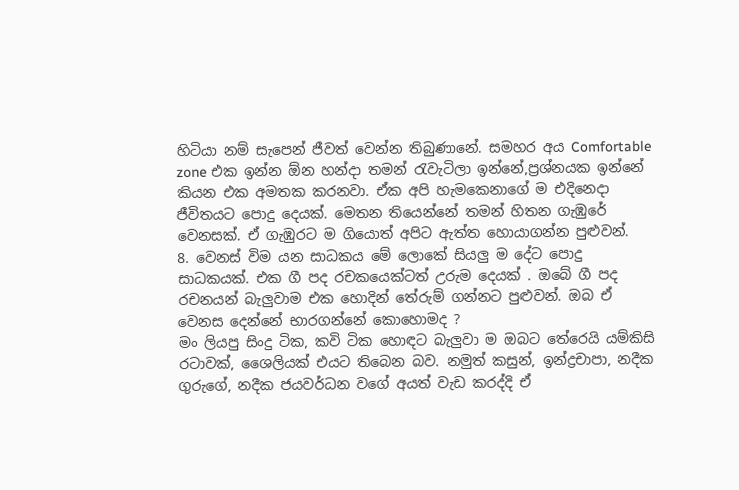හිටියා නම් සැපෙන් ජීවත් වෙන්න තිබුණානේ. සමහර අය Comfortable zone එක ඉන්න ඕන හන්දා තමන් රැවැටිලා ඉන්නේ,ප්‍රශ්නයක ඉන්නේ කියන එක අමතක කරනවා. ඒක අපි හැමකෙනාගේ ම එදිනෙදා ජීවිතයට පොදු දෙයක්. මෙතන තියෙන්නේ තමන් හිතන ගැඹුරේ වෙනසක්. ඒ ගැඹුරට ම ගියොත් අපිට ඇත්ත හොයාගන්න පුළුවන්.
8. වෙනස් විම යන සාධකය මේ ලොකේ සියලු ම දේට පොදු සාධකයක්. එක ගී පද රචකයෙක්ටත් උරුම දෙයක් . ඔබේ ගී පද රචනයන් බැලුවාම එක හොදින් තේරුම් ගන්නට පුළුවන්. ඔබ ඒ වෙනස දෙන්නේ භාරගන්නේ කොහොමද ?
මං ලියපු සිංදු ටික, කවි ටික හොඳට බැලුවා ම ඔබට තේරෙයි යම්කිසි රටාවක්, ශෛලියක් එයට තිබෙන බව. නමුත් කසුන්, ඉන්ද්‍රචාපා, නදීක ගුරුගේ, නදීක ජයවර්ධන වගේ අයත් වැඩ කරද්දි ඒ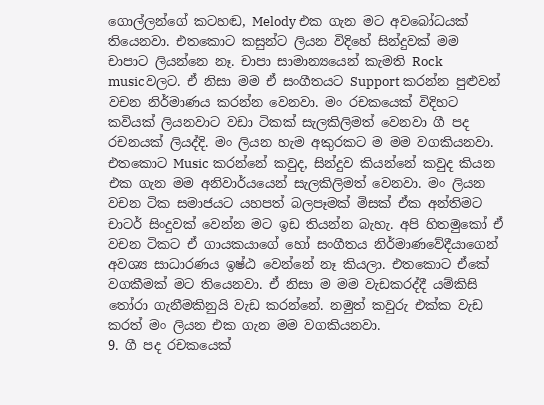ගොල්ලන්ගේ කටහඬ, Melody එක ගැන මට අවබෝධයක් තියෙනවා. එතකොට කසුන්ට ලියන විදිහේ සින්දුවක් මම චාපාට ලියන්නෙ නෑ. චාපා සාමාන්‍යයෙන් කැමති Rock musicවලට. ඒ නිසා මම ඒ සංගීතයට Support කරන්න පුළුවන් වචන නිර්මාණය කරන්න වෙනවා. මං රචකයෙක් විදිහට කවියක් ලියනවාට වඩා ටිකක් සැලකිලිමත් වෙනවා ගී පද රචනයක් ලියද්දි. මං ලියන හැම අකුරකට ම මම වගකියනවා. එතකොට Music කරන්නේ කවුද, සින්දුව කියන්නේ කවුද කියන එක ගැන මම අනිවාර්යයෙන් සැලකිලිමත් වෙනවා. මං ලියන වචන ටික සමාජයට යහපත් බලපෑමක් මිසක් ඒක අන්තිමට චාටර් සිංදුවක් වෙන්න මට ඉඩ තියන්න බැහැ. අපි හිතමුකෝ ඒ වචන ටිකට ඒ ගායකයාගේ හෝ සංගීතය නිර්මාණවේදීයාගෙන් අවශ්‍ය සාධාරණය ඉෂ්ඨ වෙන්නේ නෑ කියලා. එතකොට ඒකේ වගකීමක් මට තියෙනවා. ඒ නිසා ම මම වැඩකරද්දී යම්කිසි තෝරා ගැනීමකිනුයි වැඩ කරන්නේ. නමුත් කවුරු එක්ක වැඩ කරත් මං ලියන එක ගැන මම වගකියනවා.
9. ගී පද රචකයෙක්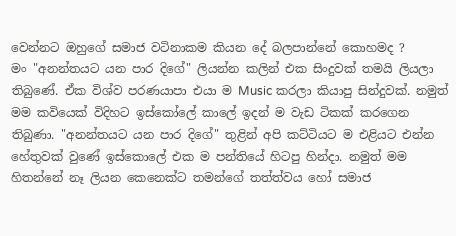වෙන්නට ඔහුගේ සමාජ වටිනාකම කියන දේ බලපාන්නේ කොහමද ?
මං "අනන්තයට යන පාර දිගේ" ලියන්න කලින් එක සිංදුවක් තමයි ලියලා තිබුණේ. ඒක විශ්ව පරණයාපා එයා ම Music කරලා කියාපු සින්දුවක්. නමුත් මම කවියෙක් විදිහට ඉස්කෝලේ කාලේ ඉදන් ම වැඩ ටිකක් කරගෙන තිබුණා. "අනන්තයට යන පාර දිගේ" තුළින් අපි කට්ටියට ම එළියට එන්න හේතුවක් වුණේ ඉස්කොලේ එක ම පන්තියේ හිටපු හින්දා. නමුත් මම හිතන්නේ නෑ ලියන කෙනෙක්ට තමන්ගේ තත්ත්වය හෝ සමාජ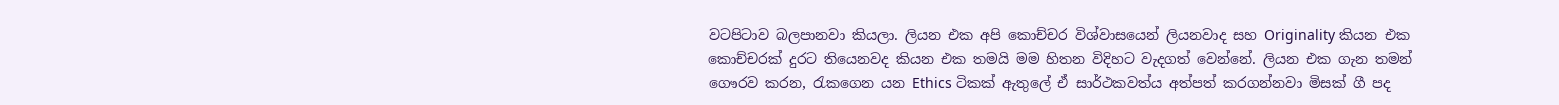වටපිටාව බලපානවා කියලා. ලියන එක අපි කොච්චර විශ්වාසයෙන් ලියනවාද සහ Originality කියන එක කොච්චරක් දුරට තියෙනවද කියන එක තමයි මම හිතන විදිහට වැදගත් වෙන්නේ. ලියන එක ගැන තමන් ගෞරව කරන, රැකගෙන යන Ethics ටිකක් ඇතුලේ ඒ සාර්ථකවත්ය අත්පත් කරගන්නවා මිසක් ගී පද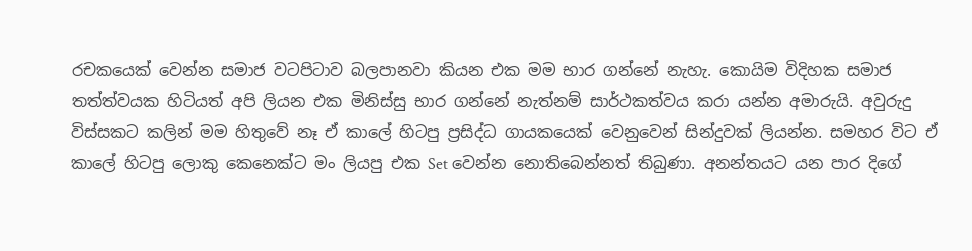රචකයෙක් වෙන්න සමාජ වටපිටාව බලපානවා කියන එක මම භාර ගන්නේ නැහැ. කොයිම විදිහක සමාජ තත්ත්වයක හිටියත් අපි ලියන එක මිනිස්සු භාර ගන්නේ නැත්නම් සාර්ථකත්වය කරා යන්න අමාරුයි. අවුරුදු විස්සකට කලින් මම හිතුවේ නෑ ඒ කාලේ හිටපු ප්‍රසිද්ධ ගායකයෙක් වෙනුවෙන් සින්දුවක් ලියන්න. සමහර විට ඒ කාලේ හිටපු ලොකු කෙනෙක්ට මං ලියපු එක Set වෙන්න නොතිබෙන්නත් තිබුණා. අනන්තයට යන පාර දිගේ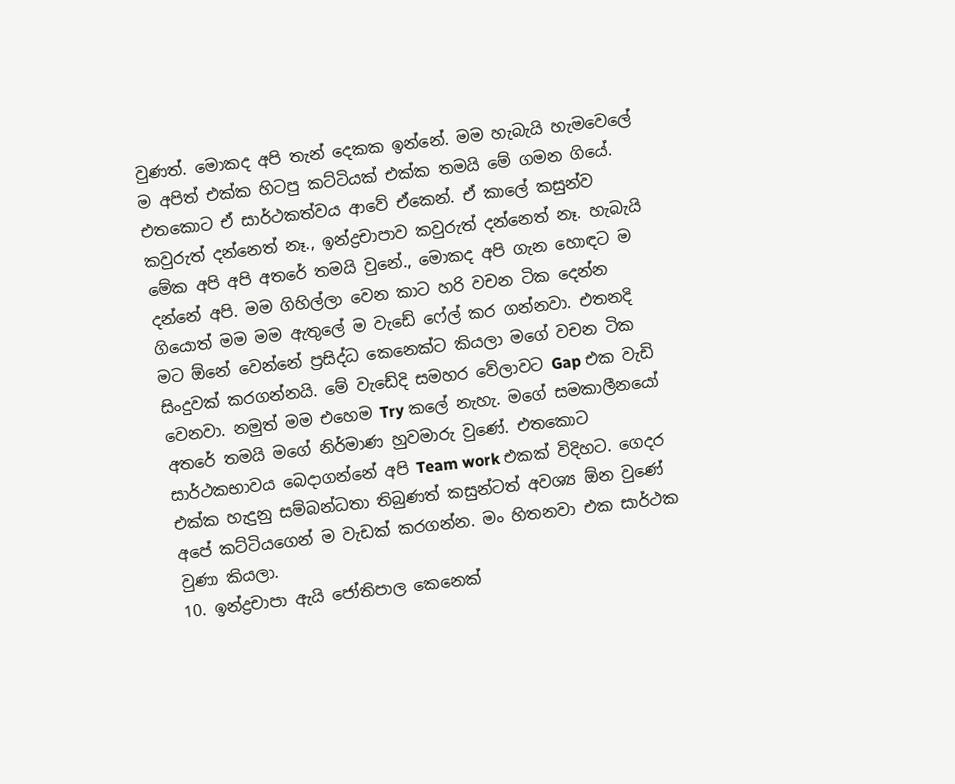වුණත්. මොකද අපි තැන් දෙකක ඉන්නේ. මම හැබැයි හැමවෙලේ ම අපිත් එක්ක හිටපු කට්ටියක් එක්ක තමයි මේ ගමන ගියේ. එතකොට ඒ සාර්ථකත්වය ආවේ ඒකෙන්. ඒ කාලේ කසුන්ව කවුරුත් දන්නෙත් නෑ., ඉන්ද්‍රචාපාව කවුරුත් දන්නෙත් නෑ. හැබැයි මේක අපි අපි අතරේ තමයි වුනේ., මොකද අපි ගැන හොඳට ම දන්නේ අපි. මම ගිහිල්ලා වෙන කාට හරි වචන ටික දෙන්න ගියොත් මම මම ඇතුලේ ම වැඩේ ෆේල් කර ගන්නවා. එතනදි මට ඕනේ වෙන්නේ ප්‍රසිද්ධ කෙනෙක්ට කියලා මගේ වචන ටික සිංදුවක් කරගන්නයි. මේ වැඩේදි සමහර වේලාවට Gap එක වැඩි වෙනවා. නමුත් මම එහෙම Try කලේ නැහැ. මගේ සමකාලීනයෝ අතරේ තමයි මගේ නිර්මාණ හුවමාරු වුණේ. එතකොට සාර්ථකභාවය බෙදාගන්නේ අපි Team work එකක් විදිහට. ගෙදර එක්ක හැදුනු සම්බන්ධතා තිබුණත් කසුන්ටත් අවශ්‍ය ඕන වුණේ අපේ කට්ටියගෙන් ම වැඩක් කරගන්න. මං හිතනවා එක සාර්ථක වුණා කියලා.
10. ඉන්ද්‍රචාපා ඇයි ජෝතිපාල කෙනෙක්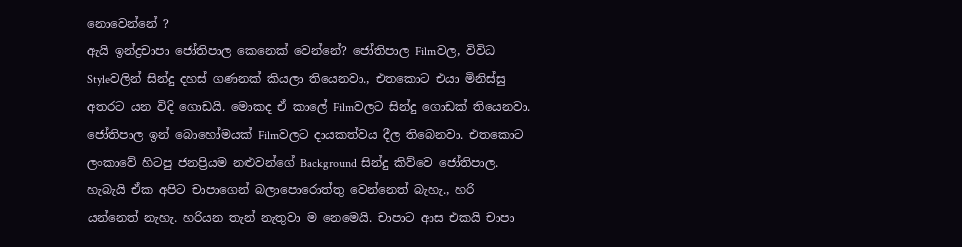නොවෙන්නේ ?
ඇයි ඉන්ද්‍රචාපා ජෝතිපාල කෙනෙක් වෙන්නේ? ජෝතිපාල Filmවල, විවිධ Styleවලින් සින්දු දහස් ගණනක් කියලා තියෙනවා., එතකොට එයා මිනිස්සු අතරට යන විදි ගොඩයි. මොකද ඒ කාලේ Filmවලට සින්දු ගොඩක් තියෙනවා. ජෝතිපාල ඉන් බොහෝමයක් Filmවලට දායකත්වය දීල තිබෙනවා. එතකොට ලංකාවේ හිටපු ජනප්‍රියම නළුවන්ගේ Background සින්දු කිව්වෙ ජෝතිපාල. හැබැයි ඒක අපිට චාපාගෙන් බලාපොරොත්තු වෙන්නෙත් බැහැ., හරි යන්නෙත් නැහැ. හරියන තැන් නැතුවා ම නෙමෙයි. චාපාට ආස එකයි චාපා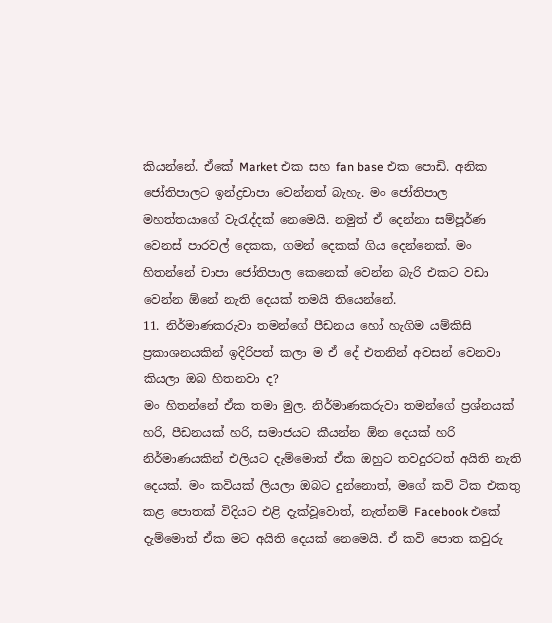කියන්නේ. ඒකේ Market එක සහ fan base එක පොඩි. අනික ජෝතිපාලට ඉන්ද්‍රචාපා වෙන්නත් බැහැ. මං ජෝතිපාල මහත්තයාගේ වැරැද්දක් නෙමෙයි. නමුත් ඒ දෙන්නා සම්පූර්ණ වෙනස් පාරවල් දෙකක, ගමන් දෙකක් ගිය දෙන්නෙක්. මං හිතන්නේ චාපා ජෝතිපාල කෙනෙක් වෙන්න බැරි එකට වඩා වෙන්න ඕනේ නැති දෙයක් තමයි තියෙන්නේ.
11. නිර්මාණකරුවා තමන්ගේ පීඩනය හෝ හැගිම යම්කිසි ප්‍රකාශනයකින් ඉදිරිපත් කලා ම ඒ දේ එතනින් අවසන් වෙනවා කියලා ඔබ හිතනවා ද?
මං හිතන්නේ ඒක තමා මුල. නිර්මාණකරුවා තමන්ගේ ප්‍රශ්නයක් හරි, පීඩනයක් හරි, සමාජයට කීයන්න ඕන දෙයක් හරි නිර්මාණයකින් එලියට දැම්මොත් ඒක ඔහුට තවදුරටත් අයිති නැති දෙයක්. මං කවියක් ලියලා ඔබට දුන්නොත්, මගේ කවි ටික එකතු කළ පොතක් විදියට එළි දැක්වූවොත්, නැත්නම් Facebook එකේ දැම්මොත් ඒක මට අයිති දෙයක් නෙමෙයි. ඒ කවි පොත කවුරු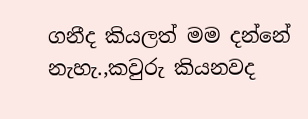ගනීද කියලත් මම දන්නේ නැහැ.,කවුරු කියනවද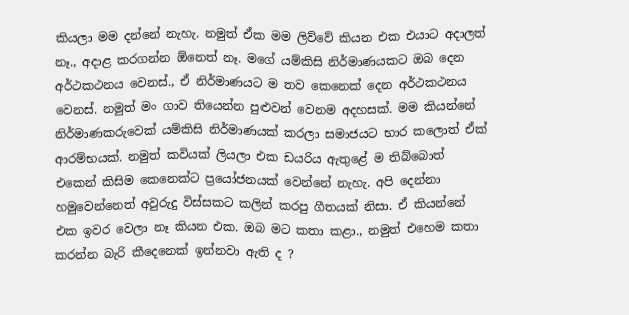කියලා මම දන්නේ නැහැ. නමුත් ඒක මම ලිව්වේ කියන එක එයාට අදාලත් නෑ., අදාළ කරගන්න ඕනෙත් නෑ. මගේ යම්කිසි නිර්මාණයකට ඔබ දෙන අර්ථකථනය වෙනස්., ඒ නිර්මාණයට ම තව කෙනෙක් දෙන අර්ථකථනය වෙනස්. නමුත් මං ගාව තියෙන්න පුළුවන් වෙනම අදහසක්. මම කියන්නේ නිර්මාණකරුවෙක් යම්කිසි නිර්මාණයක් කරලා සමාජයට භාර කලොත් ඒක් ආරම්භයක්. නමුත් කවියක් ලියලා එක ඩයරිය ඇතුළේ ම තිබ්බොත් එකෙන් කිසිම කෙනෙක්ට ප්‍රයෝජනයක් වෙන්නේ නැහැ. අපි දෙන්නා හමුවෙන්නෙත් අවුරුදු විස්සකට කලින් කරපු ගීතයක් නිසා. ඒ කියන්නේ එක ඉවර වෙලා නෑ කියන එක. ඔබ මට කතා කළා., නමුත් එහෙම කතා කරන්න බැරි කීදෙනෙක් ඉන්නවා ඇති ද ?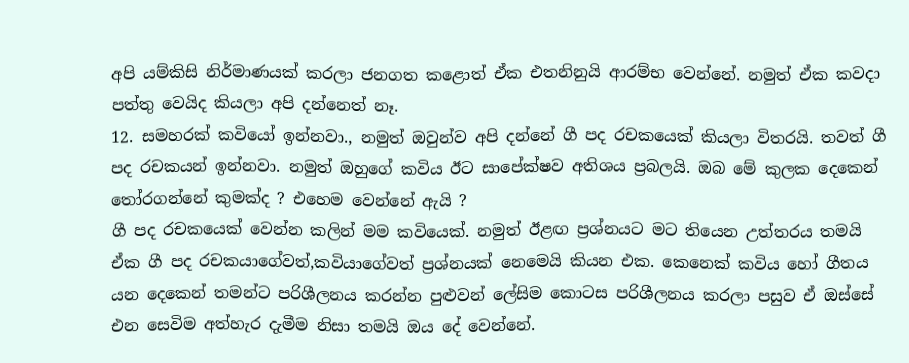අපි යම්කිසි නිර්මාණයක් කරලා ජනගත කළොත් ඒක එතනිනුයි ආරම්භ වෙන්නේ. නමුත් ඒක කවදා පත්තු වෙයිද කියලා අපි දන්නෙත් නෑ.
12. සමහරක් කවියෝ ඉන්නවා., නමුත් ඔවුන්ව අපි දන්නේ ගී පද රචකයෙක් කියලා විතරයි. තවත් ගී පද රචකයන් ඉන්නවා. නමුත් ඔහුගේ කවිය ඊට සාපේක්ෂව අතිශය ප්‍රබලයි. ඔබ මේ කුලක දෙකෙන් තෝරගන්නේ කුමක්ද ? එහෙම වෙන්නේ ඇයි ?
ගී පද රචකයෙක් වෙන්න කලින් මම කවියෙක්. නමුත් ඊළඟ ප්‍රශ්නයට මට තියෙන උත්තරය තමයි ඒක ගී පද රචකයාගේවත්,කවියාගේවත් ප්‍රශ්නයක් නෙමෙයි කියන එක. කෙනෙක් කවිය හෝ ගීතය යන දෙකෙන් තමන්ට පරිශීලනය කරන්න පුළුවන් ලේසිම කොටස පරිශීලනය කරලා පසුව ඒ ඔස්සේ එන සෙවිම අත්හැර දැමීම නිසා තමයි ඔය දේ වෙන්නේ.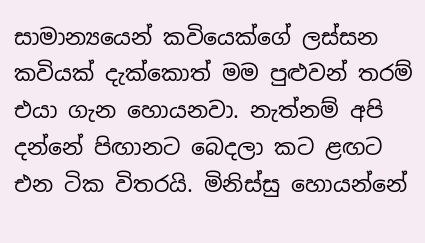සාමාන්‍යයෙන් කවියෙක්ගේ ලස්සන කවියක් දැක්කොත් මම පුළුවන් තරම් එයා ගැන හොයනවා. නැත්නම් අපි දන්නේ පිඟානට බෙදලා කට ළඟට එන ටික විතරයි. මිනිස්සු හොයන්නේ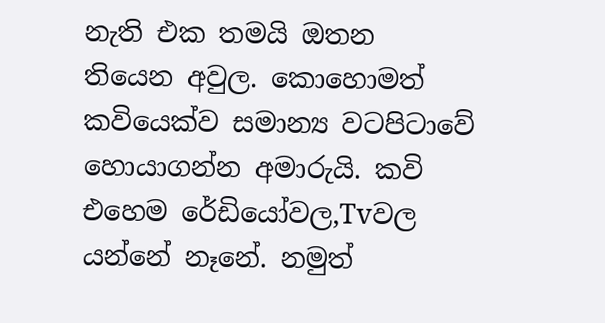නැති එක තමයි ඔතන තියෙන අවුල. කොහොමත් කවියෙක්ව සමාන්‍ය වටපිටාවේ හොයාගන්න අමාරුයි. කවි එහෙම රේඩියෝවල,Tvවල යන්නේ නෑනේ. නමුත්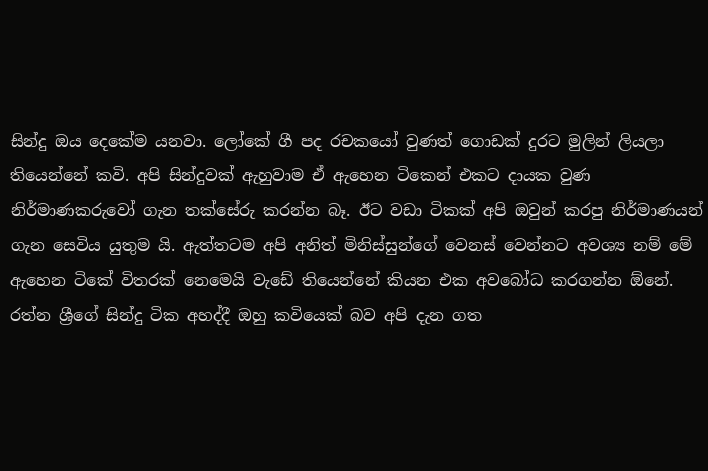සින්දු ඔය දෙකේම යනවා. ලෝකේ ගී පද රචකයෝ වුණත් ගොඩක් දුරට මුලින් ලියලා තියෙන්නේ කවි. අපි සින්දුවක් ඇහුවාම ඒ ඇහෙන ටිකෙන් එකට දායක වුණ නිර්මාණකරුවෝ ගැන තක්සේරු කරන්න බෑ. ඊට වඩා ටිකක් අපි ඔවුන් කරපු නිර්මාණයන් ගැන සෙවිය යුතුම යි. ඇත්තටම අපි අනිත් මිනිස්සුන්ගේ වෙනස් වෙන්නට අවශ්‍ය නම් මේ ඇහෙන ටිකේ විතරක් නෙමෙයි වැඩේ තියෙන්නේ කියන එක අවබෝධ කරගන්න ඕනේ. රත්න ශ්‍රීගේ සින්දු ටික අහද්දී ඔහු කවියෙක් බව අපි දැන ගත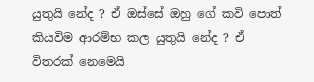යුතුයි නේද ? ඒ ඔස්සේ ඔහු ගේ කවි පොත් කියවිම ආරම්භ කල යුතුයි නේද ? ඒ විතරක් නෙමෙයි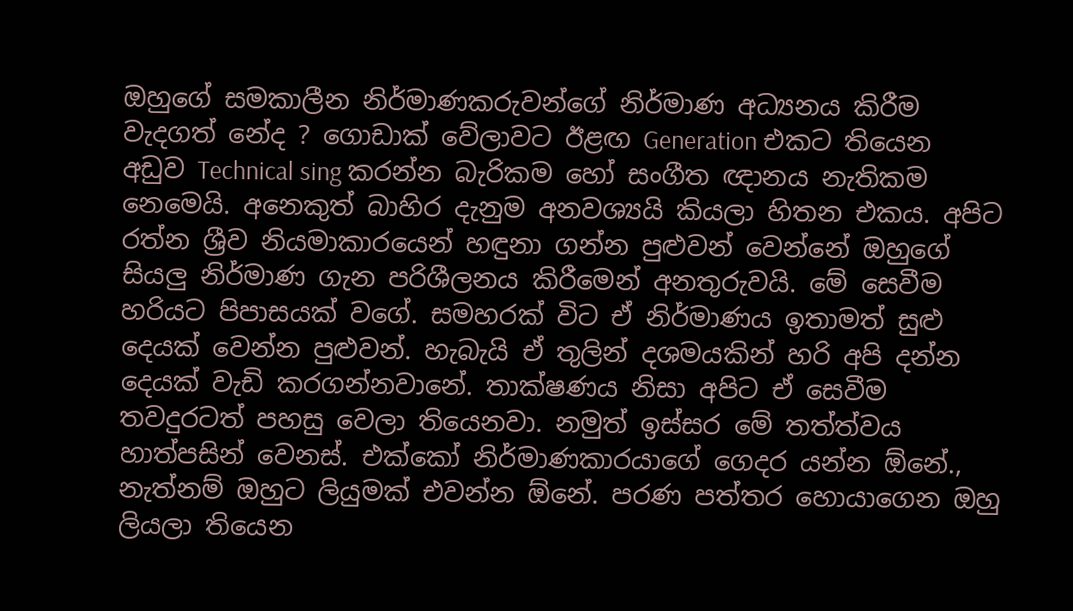ඔහුගේ සමකාලීන නිර්මාණකරුවන්ගේ නිර්මාණ අධ්‍යනය කිරීම වැදගත් නේද ? ගොඩාක් වේලාවට ඊළඟ Generation එකට තියෙන අඩුව Technical sing කරන්න බැරිකම හෝ සංගීත ඥානය නැතිකම නෙමෙයි. අනෙකුත් බාහිර දැනුම අනවශ්‍යයි කියලා හිතන එකය. අපිට රත්න ශ්‍රීව නියමාකාරයෙන් හඳුනා ගන්න පුළුවන් වෙන්නේ ඔහුගේ සියලු නිර්මාණ ගැන පරිශීලනය කිරීමෙන් අනතුරුවයි. මේ සෙවීම හරියට පිපාසයක් වගේ. සමහරක් විට ඒ නිර්මාණය ඉතාමත් සුළු දෙයක් වෙන්න පුළුවන්. හැබැයි ඒ තුලින් දශමයකින් හරි අපි දන්න දෙයක් වැඩි කරගන්නවානේ. තාක්ෂණය නිසා අපිට ඒ සෙවීම තවදුරටත් පහසු වෙලා තියෙනවා. නමුත් ඉස්සර මේ තත්ත්වය හාත්පසින් වෙනස්. එක්කෝ නිර්මාණකාරයාගේ ගෙදර යන්න ඕනේ., නැත්නම් ඔහුට ලියුමක් එවන්න ඕනේ. පරණ පත්තර හොයාගෙන ඔහු ලියලා තියෙන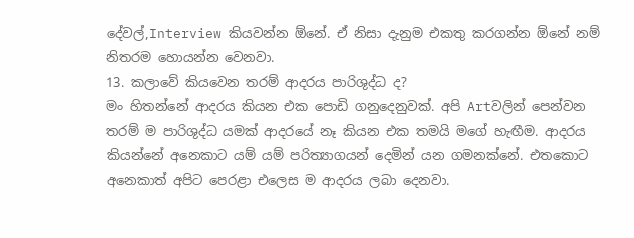දේවල්,Interview කියවන්න ඕනේ. ඒ නිසා දැනුම එකතු කරගන්න ඕනේ නම් නිතරම හොයන්න වෙනවා.
13. කලාවේ කියවෙන තරම් ආදරය පාරිශුද්ධ ද?
මං හිතන්නේ ආදරය කියන එක පොඩි ගනුදෙනුවක්. අපි Artවලින් පෙන්වන තරම් ම පාරිශුද්ධ යමක් ආදරයේ නෑ කියන එක තමයි මගේ හැඟීම. ආදරය කියන්නේ අනෙකාට යම් යම් පරිත්‍යාගයන් දෙමින් යන ගමනක්නේ. එතකොට අනෙකාත් අපිට පෙරළා එලෙස ම ආදරය ලබා දෙනවා.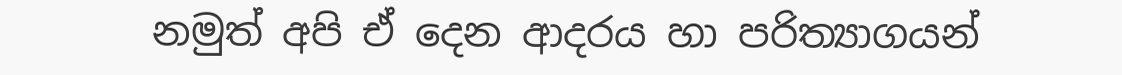නමුත් අපි ඒ දෙන ආදරය හා පරිත්‍යාගයන්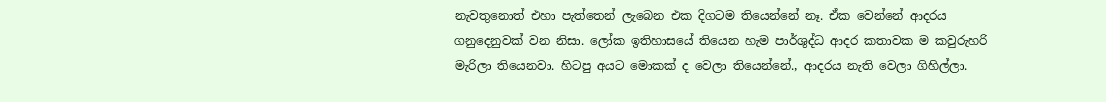නැවතුනොත් එහා පැත්තෙන් ලැබෙන එක දිගටම තියෙන්නේ නෑ. ඒක වෙන්නේ ආදරය ගනුදෙනුවක් වන නිසා. ලෝක ඉතිහාසයේ තියෙන හැම පාර්ශුද්ධ ආදර කතාවක ම කවුරුහරි මැරිලා තියෙනවා. හිටපු අයට මොකක් ද වෙලා තියෙන්නේ., ආදරය නැති වෙලා ගිහිල්ලා.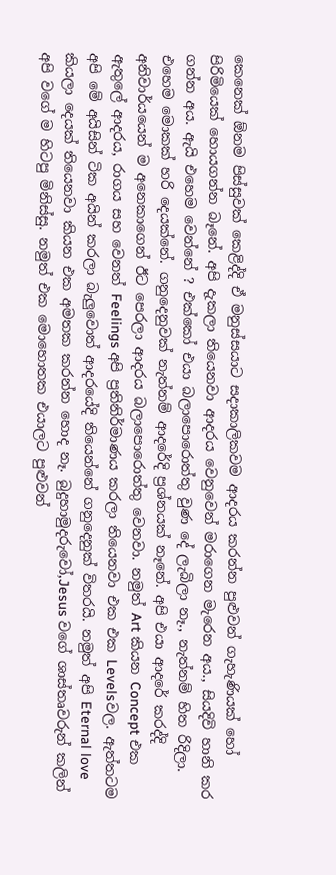කෙනෙක් ඕනම පිස්සුවක් කෙළිද්දි ඒ මනුස්සයාට සදාකාලිකවම ආදරය කරන්න පුළුවන් ගැහැණියක් හෝ පිරිමියෙක් හොයගන්න බෑනේ. අපි දැකලා තියෙනවා ආදරය වෙනුවෙන් මරාගෙන මැරෙන අය., සියදිවි හානි කර ගන්න අය. ඇයි එහෙම වෙන්නේ ? එක්කෝ එයා බලාපොරොත්තු වුණ දේ ලැබිලා නෑ., නැත්නම් හිත රිදිලා. එහෙම මොකක් හරි දෙයක්නේ. ගනුදෙනුවක් නැත්නම් ආදරේදි ප්‍රශ්නයක් නෑනේ. අපි එයා ආදරේ කරද්දි අනිවාර්යයෙන් ම අනෙකාගෙන් ඊට පෙරලා ආදරය බලාපොරොත්තු වෙනවා. නමුත් Art කියන Concept එක ඇතුලේ ආදරය, රාගය සහ වෙනත් Feelings අපි ප්‍රතිනිර්මාණය කරලා තියෙනවා එක එක Levelsවල. ඇත්තටම අපි මේ අයිසින් ටික අයින් කරලා බැලුවොත් ආදරයේදි තියෙන්නේ ගනුදෙනුක් විතරයි. නමුත් අපි Eternal love කියලා දෙයක් තියෙනවා කියන එක අමතක කරන්න හොද නෑ. බුදුහාමුදරුවෝ,Jesus වගේ ශාස්තෘවරුන් කලින් අපි වගේ ම හිටපු මිනිස්සු. නමුත් එක මොහොතක එයාලට පුළුවන්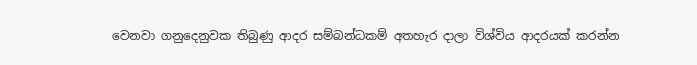වෙනවා ගනුදෙනුවක තිබුණු ආදර සම්බන්ධකම් අතහැර දාලා විශ්විය ආදරයක් කරන්න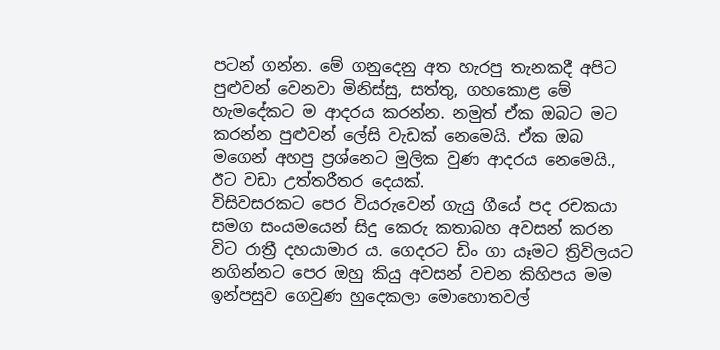පටන් ගන්න. මේ ගනුදෙනු අත හැරපු තැනකදී අපිට පුළුවන් වෙනවා මිනිස්සු, සත්තු, ගහකොළ මේ හැමදේකට ම ආදරය කරන්න. නමුත් ඒක ඔබට මට කරන්න පුළුවන් ලේසි වැඩක් නෙමෙයි. ඒක ඔබ මගෙන් අහපු ප්‍රශ්නෙට මුලික වුණ ආදරය නෙමෙයි., ඊට වඩා උත්තරීතර දෙයක්.
විසිවසරකට පෙර වියරුවෙන් ගැයු ගීයේ පද රචකයා සමග සංයමයෙන් සිදු කෙරු කතාබහ අවසන් කරන විට රාත්‍රී දහයාමාර ය. ගෙදරට ඩිං ගා යෑමට ත්‍රිවිලයට නගින්නට පෙර ඔහු කියු අවසන් වචන කිහිපය මම ඉන්පසුව ගෙවුණ හුදෙකලා මොහොතවල්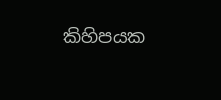කිහිපයක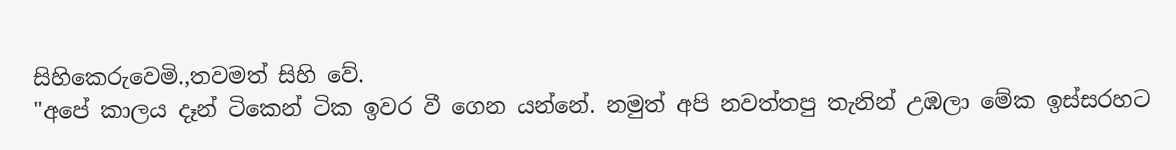සිහිකෙරුවෙමි.,තවමත් සිහි වේ.
"අපේ කාලය දෑන් ටිකෙන් ටික ඉවර වී ගෙන යන්නේ. නමුත් අපි නවත්තපු තැනින් උඹලා මේක ඉස්සරහට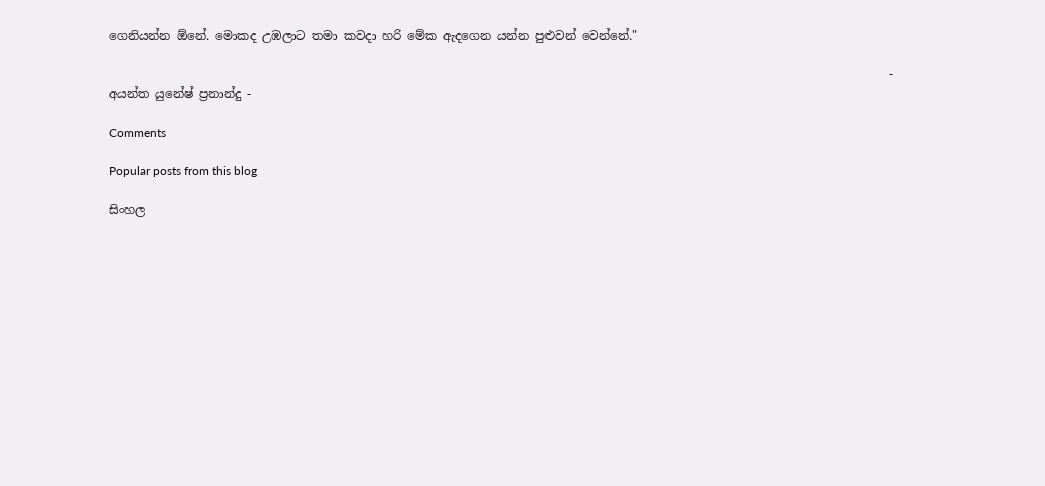ගෙනියන්න ඕනේ. මොකද උඹලාට තමා කවදා හරි මේක ඇදගෙන යන්න පුළුවන් වෙන්නේ."

                                                                                                                                  - අයන්ත යුනේෂ් ප්‍රනාන්දු -

Comments

Popular posts from this blog

සිංහල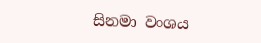සිනමා වංශය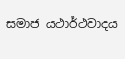සමාජ යථාර්ථවාදය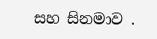සහ සිනමාව .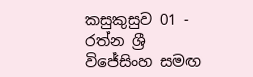කසුකුසුව 01 - රත්න ශ්‍රී විජේසිංහ සමඟ